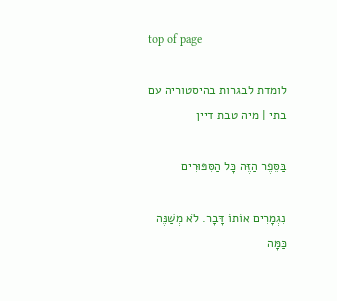top of page

לומדת לבגרות בהיסטוריה עם בתי | מיה טבת דיין

בַּסֵּפֶר הַזֶּה כָּל הַסִּפּוּרִים

נִגְמָרִים אוֹתוֹ דָּבָר. לֹא מְשַׁנֶּה כַּמָּה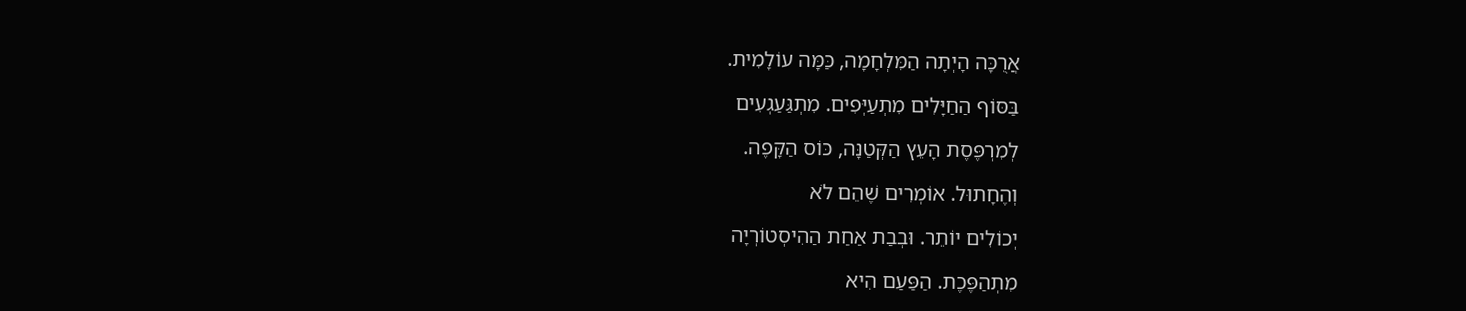אֲרֻכָּה הָיְתָה הַמִּלְחָמָה, כַּמָּה עוֹלָמִית.

בַּסּוֹף הַחַיָּלִים מִתְעַיְּפִים. מִתְגַּעַגְעִים

לְמִרְפֶּסֶת הָעֵץ הַקְּטַנָּה, כּוֹס הַקָּפֶה.

וְהֶחָתוּל. אוֹמְרִים שֶׁהֵם לֹא

יְכוֹלִים יוֹתֵר. וּבְבַת אַחַת הַהִיסְטוֹרְיָה

מִתְהַפֶּכֶת. הַפַּעַם הִיא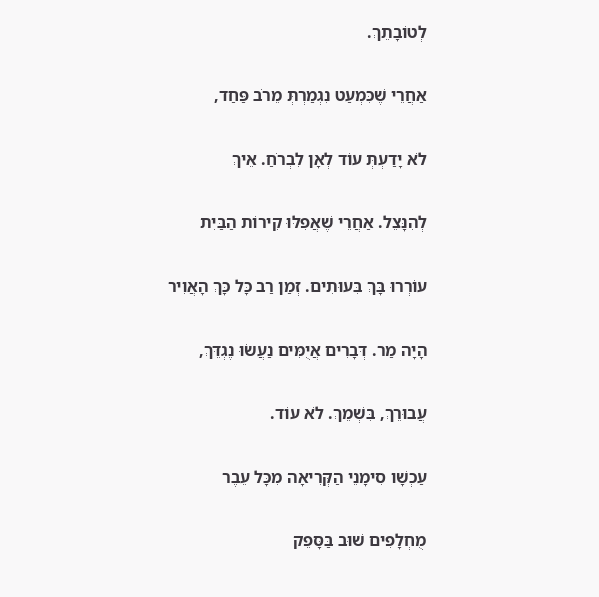לְטוֹבָתֵךְ.

אַחֲרֵי שֶׁכִּמְעַט נִגְמַרְתְּ מֵרֹב פַּחַד,

לֹא יָדַעְתְּ עוֹד לְאָן לִבְרֹחַ. אֵיךְ

לְהִנָּצֵל. אַחֲרֵי שֶׁאֲפִלּוּ קִירוֹת הַבַּיִת

עוֹרְרוּ בָּךְ בִּעוּתִים. זְמַן רַב כָּל כָּךְ הָאֲוִיר

הָיָה מַר. דְּבָרִים אֲיֻמִּים נַעֲשׂוּ נֶגְדֵּךְ,

עֲבוּרֵךְ, בִּשְׁמֵךְ. לֹא עוֹד.

עַכְשָׁו סִימָנֵי הַקְּרִיאָה מִכָּל עֵבֶר

מֻחְלָפִים שׁוּב בַּסָּפֵק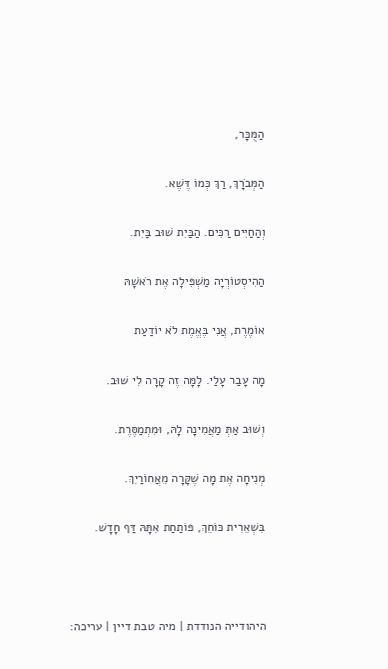הַמֻּכָּר,

הַמְּבֹרָךְ, רַךְ כְּמוֹ דֶּשֶׁא.

וְהַחַיִּים רַכִּים. הַבַּיִת שׁוּב בַּיִת.

הַהִיסְטוֹרְיָה מַשְׁפִּילָה אֶת רֹאשָׁהּ

אוֹמֶרֶת, אֲנִי בֶּאֱמֶת לֹא יוֹדַעַת

מָה עָבַר עָלַי. לָמָּה זֶה קָרָה לִי שׁוּב.

וְשׁוּב אַתְּ מַאֲמִינָה לָהּ, וּמִתְמַסֶּרֶת.

מְנִיחָה אֶת מָה שֶׁקָּרָה מֵאֲחוֹרַיִךְ.

בִּשְׁאֵרִית כּוֹחֵךְ, פּוֹתַחַת אִתָּהּ דַּף חָדָשׁ.



היהודייה הנודדת | מיה טבת דיין | עריכה: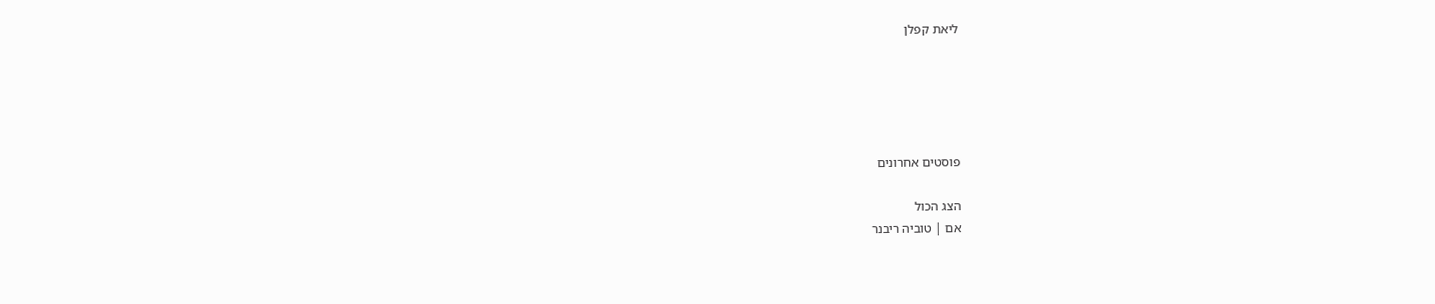ליאת קפלן





פוסטים אחרונים

הצג הכול
אם | טוביה ריבנר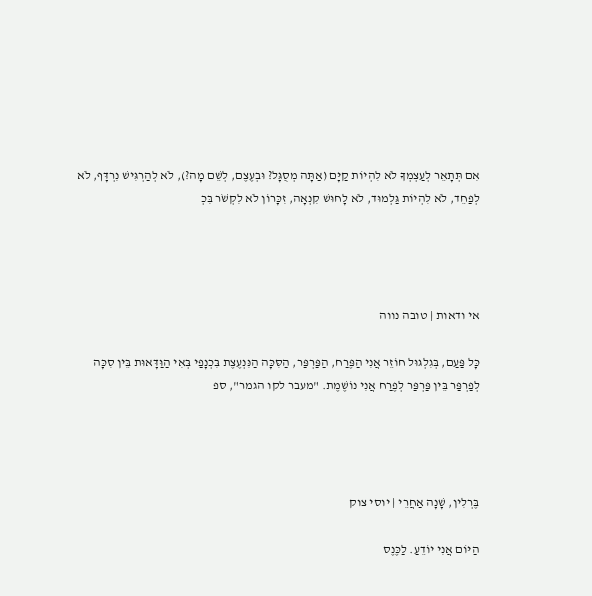אִם תְּתָאֵר לְעַצְמְךָ לֹא לִהְיוֹת קַיָּם (אַתָּה מְסֻגָּל? וּבְעֶצֶם, לְשֵׁם מָה?), לֹא לְהַרְגִּישׁ נִרְדָּף, לֹא לְפַחֵד, לֹא לִהְיוֹת גַּלְמוּד, לֹא לָחוּשׁ קִנְאָה, זִכָּרוֹן לֹא לִקְשֹׁר בִּכְ




אי ודאות | טובה נווה

כָּל פַּעַם, בְּגִלְגּוּל חוֹזֵר אֲנִי הַפֶּרַח, הַפַּרְפַּר, הַסִּכָּה הַנִּנְעֶצֶת בִּכְנָפַי בְּאִי הַוַּדָּאוּת בֵּין סִכָּה לְפַרְפַּר בֵּין פַּרְפַּר לְפֶרַח אֲנִי נוֹשֶׁמֶת. "מעבר לקו הגמר", ספ




בֶּרְלִין, שָׁנָה אַחֲרֵי | יוסי צוק

הַיּוֹם אֲנִי יוֹדֵעַ. לַכֶּנֶס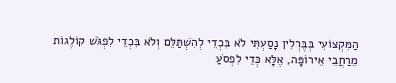הַמִּקְצוֹעִי בְּבֶּרְלִין נָסַעְתִּי לֹא בִּכְדֵי לְהִשְׁתַּלֵּם וְלֹא בִּכְדֵי לִפְגֹּשׁ קוֹלֶגוֹת מֵרַחֲבֵי אֵירוֹפָּה, אֶלָּא כְּדֵי לִפְסֹעַ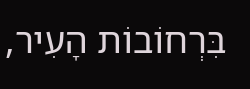בִּרְחוֹבוֹת הָעִיר,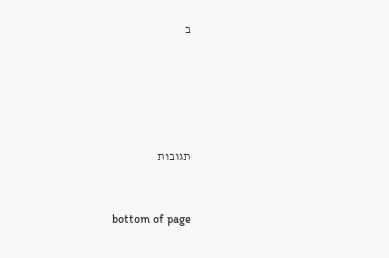ב





תגובות


bottom of page